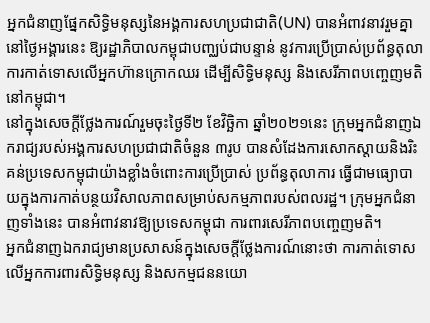អ្នកជំនាញផ្នែកសិទ្ធិមនុស្សនៃអង្គការសហប្រជាជាតិ(UN) បានអំពាវនាវរួមគ្នានៅថ្ងៃអង្គារនេះ ឱ្យរដ្ឋាភិបាលកម្ពុជាបញ្ឈប់ជាបន្ទាន់ នូវការប្រើប្រាស់ប្រព័ន្ធតុលាការកាត់ទោសលើអ្នកហ៊ានក្រោកឈរ ដើម្បីសិទ្ធិមនុស្ស និងសេរីភាពបញ្ចេញមតិនៅកម្ពុជា។
នៅក្នុងសេចក្តីថ្លែងការណ៍រួមចុះថ្ងៃទី២ ខែវិច្ឆិកា ឆ្នាំ២០២១នេះ ក្រុមអ្នកជំនាញឯករាជ្យរបស់អង្គការសហប្រជាជាតិចំនួន ៣រូប បានសំដែងការសោកស្តាយនិងរិះគន់ប្រទេសកម្ពុជាយ៉ាងខ្លាំងចំពោះការប្រើប្រាស់ ប្រព័ន្ធតុលាការ ធ្វើជាមធ្យោបាយក្នុងការកាត់បន្ថយវិសាលភាពសម្រាប់សកម្មភាពរបស់ពលរដ្ឋ។ ក្រុមអ្នកជំនាញទាំងនេះ បានអំពាវនាវឱ្យប្រទេសកម្ពុជា ការពារសេរីភាពបញ្ចេញមតិ។
អ្នកជំនាញឯករាជ្យមានប្រសាសន៍ក្នុងសេចក្តីថ្លែងការណ៍នោះថា ការកាត់ទោសលើអ្នកការពារសិទ្ធិមនុស្ស និងសកម្មជននយោ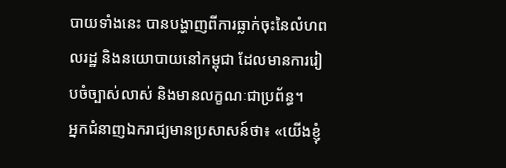បាយទាំងនេះ បានបង្ហាញពីការធ្លាក់ចុះនៃលំហពលរដ្ឋ និងនយោបាយនៅកម្ពុជា ដែលមានការរៀបចំច្បាស់លាស់ និងមានលក្ខណៈជាប្រព័ន្ធ។
អ្នកជំនាញឯករាជ្យមានប្រសាសន៍ថា៖ «យើងខ្ញុំ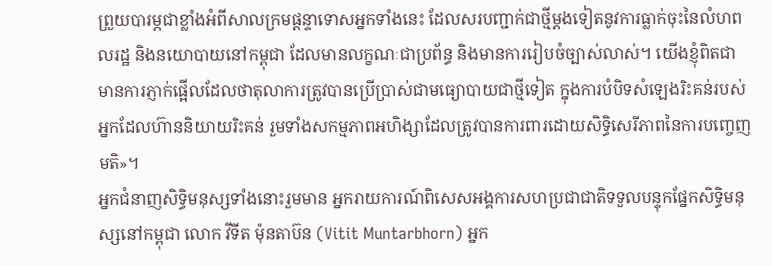ព្រួយបារម្ភជាខ្លាំងអំពីសាលក្រមផ្តន្ទាទោសអ្នកទាំងនេះ ដែលសរបញ្ជាក់ជាថ្មីម្តងទៀតនូវការធ្លាក់ចុះនៃលំហពលរដ្ឋ និងនយោបាយនៅកម្ពុជា ដែលមានលក្ខណៈជាប្រព័ន្ធ និងមានការរៀបចំច្បាស់លាស់។ យើងខ្ញុំពិតជាមានការភ្ញាក់ផ្អើលដែលថាតុលាការត្រូវបានប្រើប្រាស់ជាមធ្យោបាយជាថ្មីទៀត ក្នុងការបំបិទសំឡេងរិះគន់របស់អ្នកដែលហ៊ាននិយាយរិះគន់ រួមទាំងសកម្មភាពអហិង្សាដែលត្រូវបានការពារដោយសិទ្ធិសេរីភាពនៃការបញ្ចេញមតិ»។
អ្នកជំនាញសិទ្ធិមនុស្សទាំងនោះរួមមាន អ្នករាយការណ៍ពិសេសអង្គការសហប្រជាជាតិទទួលបន្ទុកផ្នែកសិទ្ធិមនុស្សនៅកម្ពុជា លោក វីទីត ម៉ុនតាប៊ន (Vitit Muntarbhorn) អ្នក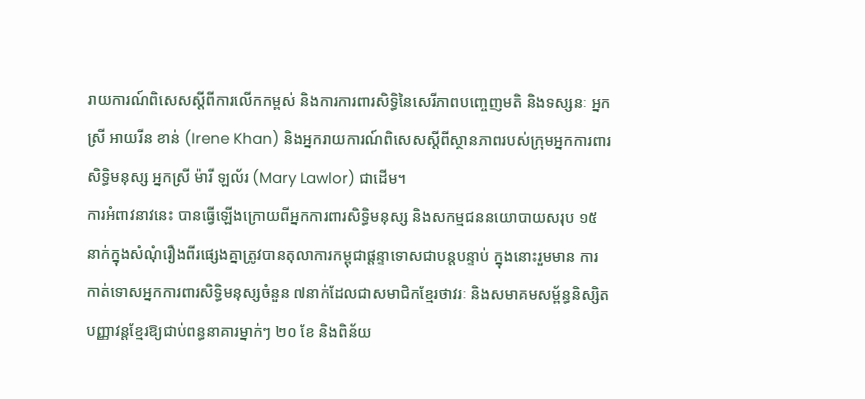រាយការណ៍ពិសេសស្តីពីការលើកកម្ពស់ និងការការពារសិទ្ធិនៃសេរីភាពបញ្ចេញមតិ និងទស្សនៈ អ្នកស្រី អាយរីន ខាន់ (Irene Khan) និងអ្នករាយការណ៍ពិសេសស្តីពីស្ថានភាពរបស់ក្រុមអ្នកការពារសិទ្ធិមនុស្ស អ្នកស្រី ម៉ារី ឡល័រ (Mary Lawlor) ជាដើម។
ការអំពាវនាវនេះ បានធ្វើឡើងក្រោយពីអ្នកការពារសិទ្ធិមនុស្ស និងសកម្មជននយោបាយសរុប ១៥ នាក់ក្នុងសំណុំរឿងពីរផ្សេងគ្នាត្រូវបានតុលាការកម្ពុជាផ្តន្ទាទោសជាបន្តបន្ទាប់ ក្នុងនោះរួមមាន ការកាត់ទោសអ្នកការពារសិទ្ធិមនុស្សចំនួន ៧នាក់ដែលជាសមាជិកខ្មែរថាវរៈ និងសមាគមសម្ព័ន្ធនិស្សិតបញ្ញាវន្តខ្មែរឱ្យជាប់ពន្ធនាគារម្នាក់ៗ ២០ ខែ និងពិន័យ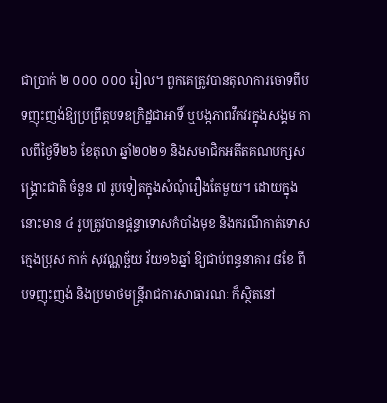ជាប្រាក់ ២ ០០០ ០០០ រៀល។ ពួកគេត្រូវបានតុលាការចោទពីបទញុះញង់ឱ្យប្រព្រឹត្តបទឧក្រិដ្ឋជាអាទិ៍ ឬបង្កភាពវឹកវរក្នុងសង្គម កាលពីថ្ងៃទី២៦ ខែតុលា ឆ្នាំ២០២១ និងសមាជិកអតីតគណបក្សសង្គ្រោះជាតិ ចំនួន ៧ រូបទៀតក្នុងសំណុំរឿងតែមួយ។ ដោយក្នុងនោះមាន ៤ រូបត្រូវបានផ្តន្ទាទោសកំបាំងមុខ និងករណីកាត់ទោសក្មេងប្រុស កាក់ សុវណ្ណច្ឆ័យ វ័យ១៦ឆ្នាំ ឱ្យជាប់ពន្ធនាគារ ៨ខែ ពីបទញុះញង់ និងប្រមាថមន្ត្រីរាជការសាធារណៈ ក៏ស្ថិតនៅ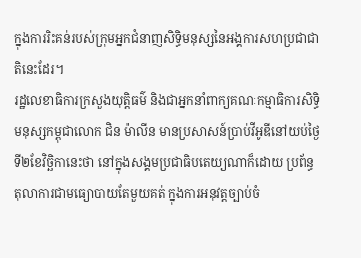ក្នុងការរិះគន់របស់ក្រុមអ្នកជំនាញសិទ្ធិមនុស្សនៃអង្គការសហប្រជាជាតិនេះដែរ។
រដ្ឋលេខាធិការក្រសួងយុត្តិធម៌ និងជាអ្នកនាំពាក្យគណៈកម្មាធិការសិទ្ធិមនុស្សកម្ពុជាលោក ជិន ម៉ាលីន មានប្រសាសន៍ប្រាប់វីអូឌីនៅយប់ថ្ងៃទី២ខែវិច្ឆិកានេះថា នៅក្នុងសង្គមប្រជាធិបតេយ្យណាក៏ដោយ ប្រព័ន្ធតុលាការជាមធ្យោបាយតែមួយគត់ ក្នុងការអនុវត្តច្បាប់ចំ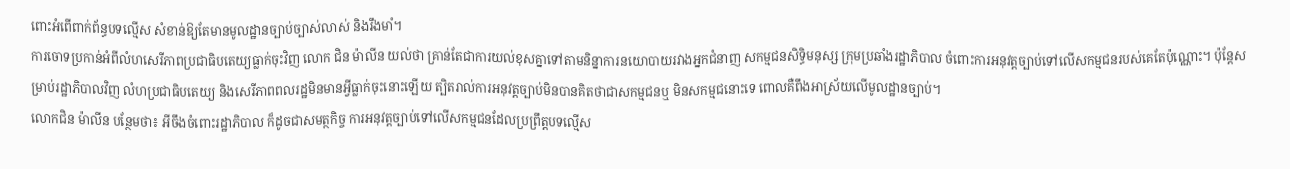ពោះអំពើពាក់ព័ន្ធបទល្មើស សំខាន់ឱ្យតែមានមូលដ្ឋានច្បាប់ច្បាស់លាស់ និងរឹងមាំ។
ការចោទប្រកាន់អំពីលំហសេរីភាពប្រជាធិបតេយ្យធ្លាក់ចុះវិញ លោក ជិន ម៉ាលីន យល់ថា គ្រាន់តែជាការយល់ខុសគ្នាទៅតាមនិន្នាការនយោបាយរវាងអ្នកជំនាញ សកម្មជនសិទ្ធិមនុស្ស ក្រុមប្រឆាំងរដ្ឋាភិបាល ចំពោះការអនុវត្តច្បាប់ទៅលើសកម្មជនរបស់គេតែប៉ុណ្ណោះ។ ប៉ុន្តែសម្រាប់រដ្ឋាភិបាលវិញ លំហប្រជាធិបតេយ្យ និងសេរីភាពពលរដ្ឋមិនមានអ្វីធ្លាក់ចុះនោះឡើយ ត្បិតរាល់ការអនុវត្តច្បាប់មិនបានគិតថាជាសកម្មជនឬ មិនសកម្មជនោះទេ ពោលគឺពឹងអាស្រ័យលើមូលដ្ឋានច្បាប់។
លោកជិន ម៉ាលីន បន្ថែមថា៖ អីចឹងចំពោះរដ្ឋាភិបាល ក៏ដូចជាសមត្ថកិច្ច ការអនុវត្តច្បាប់ទៅលើសកម្មជនដែលប្រព្រឹត្តបទល្មើស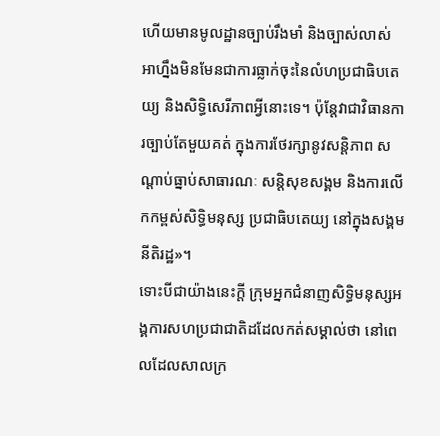ហើយមានមូលដ្ឋានច្បាប់រឹងមាំ និងច្បាស់លាស់ អាហ្នឹងមិនមែនជាការធ្លាក់ចុះនៃលំហប្រជាធិបតេយ្យ និងសិទ្ធិសេរីភាពអ្វីនោះទេ។ ប៉ុន្តែវាជាវិធានការច្បាប់តែមួយគត់ ក្នុងការថែរក្សានូវសន្តិភាព សណ្តាប់ធ្នាប់សាធារណៈ សន្តិសុខសង្គម និងការលើកកម្ពស់សិទ្ធិមនុស្ស ប្រជាធិបតេយ្យ នៅក្នុងសង្គមនីតិរដ្ឋ»។
ទោះបីជាយ៉ាងនេះក្តី ក្រុមអ្នកជំនាញសិទ្ធិមនុស្សអង្គការសហប្រជាជាតិដដែលកត់សម្គាល់ថា នៅពេលដែលសាលក្រ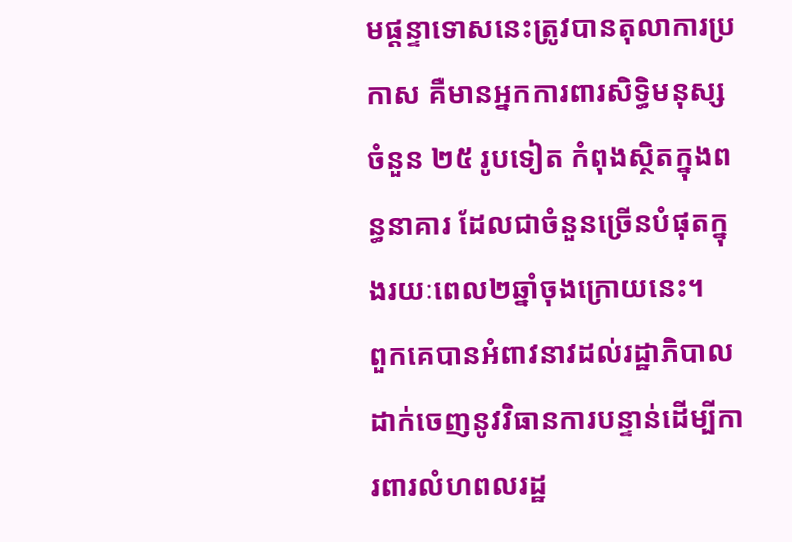មផ្តន្ទាទោសនេះត្រូវបានតុលាការប្រកាស គឺមានអ្នកការពារសិទ្ធិមនុស្សចំនួន ២៥ រូបទៀត កំពុងស្ថិតក្នុងពន្ធនាគារ ដែលជាចំនួនច្រើនបំផុតក្នុងរយៈពេល២ឆ្នាំចុងក្រោយនេះ។
ពួកគេបានអំពាវនាវដល់រដ្ឋាភិបាលដាក់ចេញនូវវិធានការបន្ទាន់ដើម្បីការពារលំហពលរដ្ឋ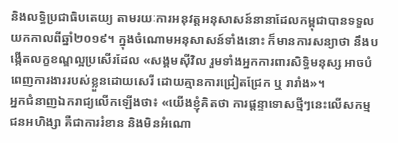និងលទ្ធិប្រជាធិបតេយ្យ តាមរយៈការអនុវត្តអនុសាសន៍នានាដែលកម្ពុជាបានទទួលយកកាលពីឆ្នាំ២០១៩។ ក្នុងចំណោមអនុសាសន៍ទាំងនោះ ក៏មានការសន្យាថា នឹងបង្កើតលក្ខខណ្ឌល្អប្រសើរដែល «សង្គមស៊ីវិល រួមទាំងអ្នកការពារសិទ្ធិមនុស្ស អាចបំពេញការងាររបស់ខ្លួនដោយសេរី ដោយគ្មានការជ្រៀតជ្រែក ឬ រារាំង»។
អ្នកជំនាញឯករាជ្យលើកឡើងថា៖ «យើងខ្ញុំគិតថា ការផ្តន្ទាទោសថ្មីៗនេះលើសកម្មជនអហិង្សា គឺជាការរំខាន និងមិនអំណោ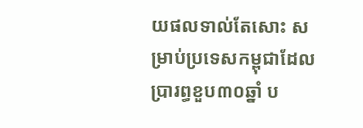យផលទាល់តែសោះ សម្រាប់ប្រទេសកម្ពុជាដែលប្រារព្ធខួប៣០ឆ្នាំ ប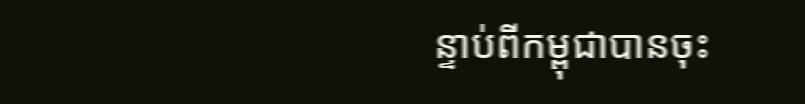ន្ទាប់ពីកម្ពុជាបានចុះ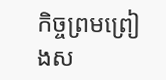កិច្ចព្រមព្រៀងស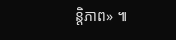ន្តិភាព» ៕